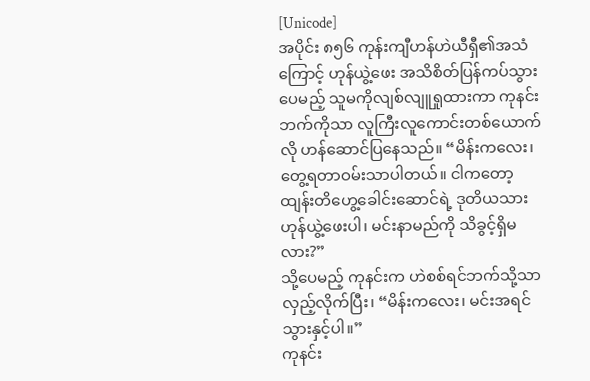[Unicode]
အပိုင်း ၈၅၆ ကုန်းကျီဟန်ဟဲယီရှီ၏အသံကြောင့် ဟုန်ယွဲ့ဖေး အသိစိတ်ပြန်ကပ်သွားပေမည့် သူမကိုလျစ်လျူရှုထားကာ ကုနင်းဘက်ကိုသာ လူကြီးလူကောင်းတစ်ယောက်လို ဟန်ဆောင်ပြနေသည်။ “မိန်းကလေး၊ တွေ့ရတာဝမ်းသာပါတယ်။ ငါကတော့ ထျန်းတိဟွေ့ခေါင်းဆောင်ရဲ့ ဒုတိယသား ဟုန်ယွဲ့ဖေးပါ၊ မင်းနာမည်ကို သိခွင့်ရှိမလား?”
သို့ပေမည့် ကုနင်းက ဟဲစစ်ရင်ဘက်သို့သာလှည့်လိုက်ပြီး၊ “မိန်းကလေး၊ မင်းအရင်သွားနှင့်ပါ။”
ကုနင်း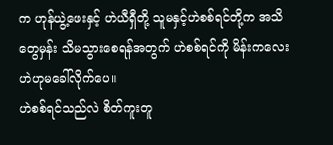က ဟုန်ယွဲ့ဖေးနှင့် ဟဲယီရှီတို့ သူမနှင့်ဟဲစစ်ရင်တို့က အသိတွေမှန်း သိမသွားစေရန်အတွက် ဟဲစစ်ရင်ကို မိန်းကလေးဟဲဟုမခေါ်လိုက်ပေ။
ဟဲစစ်ရင်သည်လဲ စိတ်ကူးတူ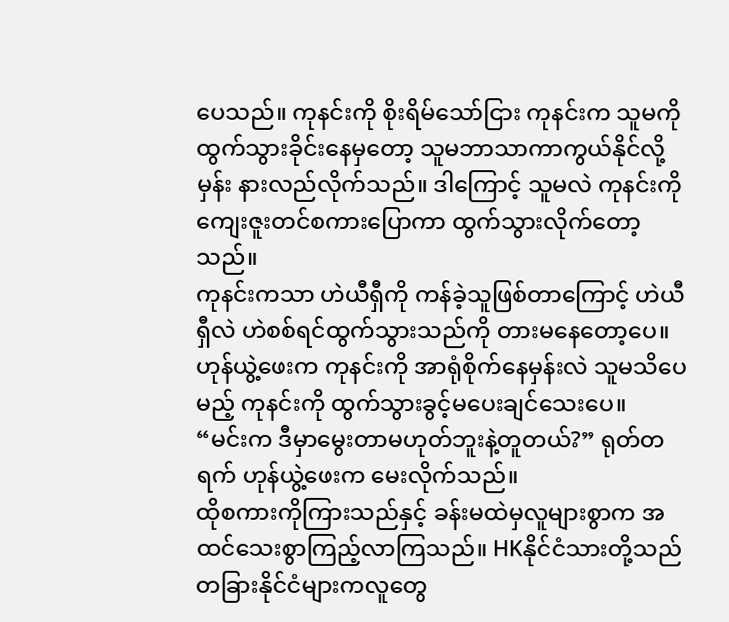ပေသည်။ ကုနင်းကို စိုးရိမ်သော်ငြား ကုနင်းက သူမကိုထွက်သွားခိုင်းနေမှတော့ သူမဘာသာကာကွယ်နိုင်လို့မှန်း နားလည်လိုက်သည်။ ဒါကြောင့် သူမလဲ ကုနင်းကို ကျေးဇူးတင်စကားပြောကာ ထွက်သွားလိုက်တော့သည်။
ကုနင်းကသာ ဟဲယီရှီကို ကန်ခဲ့သူဖြစ်တာကြောင့် ဟဲယီရှီလဲ ဟဲစစ်ရင်ထွက်သွားသည်ကို တားမနေတော့ပေ။ ဟုန်ယွဲ့ဖေးက ကုနင်းကို အာရုံစိုက်နေမှန်းလဲ သူမသိပေမည့် ကုနင်းကို ထွက်သွားခွင့်မပေးချင်သေးပေ။
“မင်းက ဒီမှာမွေးတာမဟုတ်ဘူးနဲ့တူတယ်?” ရုတ်တရက် ဟုန်ယွဲ့ဖေးက မေးလိုက်သည်။
ထိုစကားကိုကြားသည်နှင့် ခန်းမထဲမှလူများစွာက အထင်သေးစွာကြည့်လာကြသည်။ HKနိုင်ငံသားတို့သည် တခြားနိုင်ငံများကလူတွေ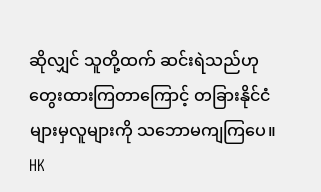ဆိုလျှင် သူတို့ထက် ဆင်းရဲသည်ဟု တွေးထားကြတာကြောင့် တခြားနိုင်ငံများမှလူများကို သဘောမကျကြပေ။
HK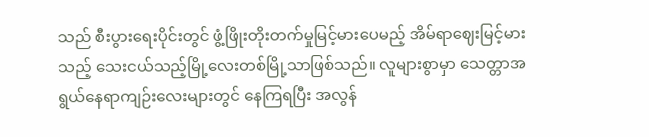သည် စီးပွားရေးပိုင်းတွင် ဖွံ့ဖြိုးတိုးတက်မှုမြင့်မားပေမည့် အိမ်ရာဈေးမြင့်မားသည့် သေးငယ်သည့်မြို့လေးတစ်မြို့သာဖြစ်သည်။ လူများစွာမှာ သေတ္တာအရွယ်နေရာကျဉ်းလေးများတွင် နေကြရပြီး အလွန်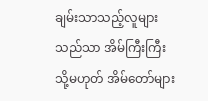ချမ်းသာသည့်လူများသည်သာ အိမ်ကြီးကြီး သို့မဟုတ် အိမ်တော်များ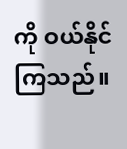ကို ဝယ်နိုင်ကြသည်။